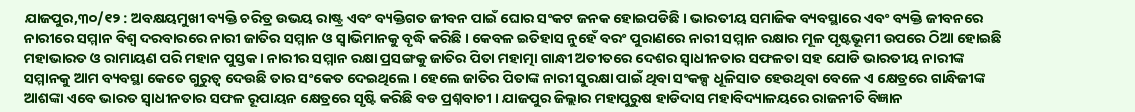ଯାଜପୁର,୩୦/୧୨ : ଅବକ୍ଷୟମୁଖୀ ବ୍ୟକ୍ତି ଚରିତ୍ର ଉଭୟ ରାଷ୍ଟ୍ର ଏବଂ ବ୍ୟକ୍ତିଗତ ଜୀବନ ପାଇଁ ଘୋର ସଂକଟ ଜନକ ହୋଇପଡିଛି । ଭାରତୀୟ ସମାଜିକ ବ୍ୟବସ୍ଥାରେ ଏବଂ ବ୍ୟକ୍ତି ଜୀବନରେ ନାରୀରେ ସମ୍ମାନ ବିଶ୍ୱ ଦରବାରରେ ନାରୀ ଜାତିର ସମ୍ମାନ ଓ ସ୍ୱାଭିମାନକୁ ବୃଦ୍ଧି କରିଛି । କେବଳ ଇତିହାସ ନୁହେଁ ବରଂ ପୁରାଣରେ ନାରୀ ସମ୍ମାନ ରକ୍ଷାର ମୂଳ ପୃଷ୍ଟଭୂମୀ ଉପରେ ଠିଆ ହୋଇଛି ମହାଭାରତ ଓ ରାମାୟଣ ପରି ମହାନ ପୁସ୍ତକ । ନାରୀର ସମ୍ମାନ ରକ୍ଷା ପ୍ରସଙ୍ଗକୁ ଜାତିର ପିତା ମହାତ୍ମା ଗାନ୍ଧୀ ଅତୀତରେ ଦେଶର ସ୍ୱାଧୀନତାର ସଫଳତା ସହ ଯୋଡି ଭାରତୀୟ ନାରୀଙ୍କ ସମ୍ମାନକୁ ଆମ ବ୍ୟବସ୍ଥା କେତେ ଗୁରୁତ୍ୱ ଦେଉଛି ତାର ସଂକେତ ଦେଇଥିଲେ । ହେଲେ ଜାତିର ପିତାଙ୍କ ନାରୀ ସୁରକ୍ଷା ପାଇଁ ଥିବା ସଂକଳ୍ପ ଧୂଳିସାତ ହେଉଥିବା ବେଳେ ଏ କ୍ଷେତ୍ରରେ ଗାନ୍ଧିଜୀଙ୍କ ଆଶଙ୍କା ଏବେ ଭାରତ ସ୍ୱାଧୀନତାର ସଫଳ ରୂପାୟନ କ୍ଷେତ୍ରରେ ସୃଷ୍ଟି କରିଛି ବଡ ପ୍ରଶ୍ନବାଚୀ । ଯାଜପୁର ଜିଲ୍ଲାର ମହାପୁରୁଷ ହାଡିଦାସ ମହାବିଦ୍ୟାଳୟରେ ରାଜନୀତି ବିଜ୍ଞାନ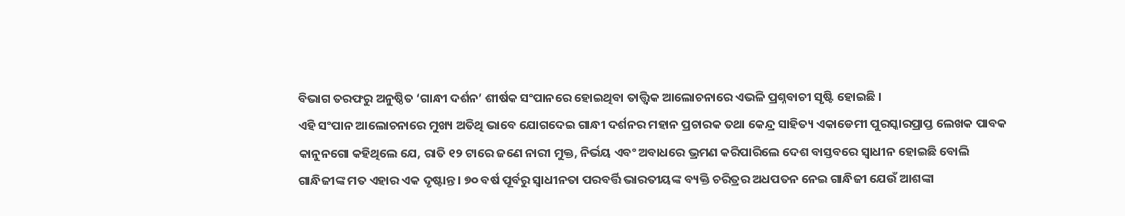ବିଭାଗ ତରଫରୁ ଅନୁଷ୍ଠିତ ‘ଗାନ୍ଧୀ ଦର୍ଶନ’ ଶୀର୍ଷକ ସଂପାନରେ ହୋଇଥିବା ତାତ୍ତ୍ୱିକ ଆଲୋଚନାରେ ଏଭଳି ପ୍ରଶ୍ନବାଚୀ ସୃଷ୍ଟି ହୋଇଛି ।
ଏହି ସଂପାନ ଆଲୋଚନାରେ ମୁଖ୍ୟ ଅତିଥି ଭାବେ ଯୋଗଦେଇ ଗାନ୍ଧୀ ଦର୍ଶନର ମହାନ ପ୍ରଚାରକ ତଥା କେନ୍ଦ୍ର ସାହିତ୍ୟ ଏକାଡେମୀ ପୁରସ୍କାରପ୍ରାପ୍ତ ଲେଖକ ପାବକ କାନୁନଗୋ କହିଥିଲେ ଯେ, ରାତି ୧୨ ଟାରେ ଜଣେ ନାରୀ ମୁକ୍ତ, ନିର୍ଭୟ ଏବଂ ଅବାଧରେ ଭ୍ରମଣ କରିପାରିଲେ ଦେଶ ବାସ୍ତବରେ ସ୍ୱାଧୀନ ହୋଇଛି ବୋଲି ଗାନ୍ଧିଜୀଙ୍କ ମତ ଏହାର ଏକ ଦୃଷ୍ଟାନ୍ତ । ୭୦ ବର୍ଷ ପୂର୍ବରୁ ସ୍ୱାଧୀନତା ପରବର୍ତ୍ତି ଭାରତୀୟଙ୍କ ବ୍ୟକ୍ତି ଚରିତ୍ରର ଅଧପତନ ନେଇ ଗାନ୍ଧିଜୀ ଯେଉଁ ଆଶଙ୍କା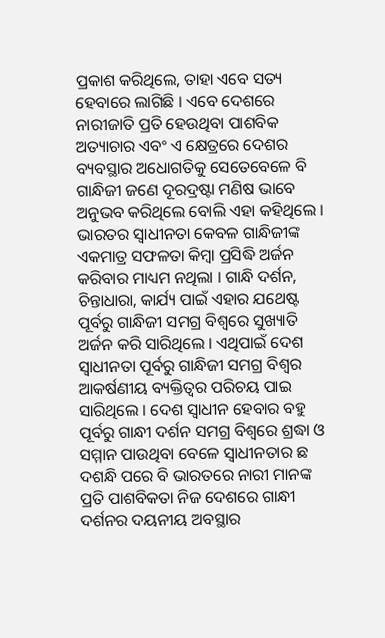ପ୍ରକାଶ କରିଥିଲେ, ତାହା ଏବେ ସତ୍ୟ ହେବାରେ ଲାଗିଛି । ଏବେ ଦେଶରେ ନାରୀଜାତି ପ୍ରତି ହେଉଥିବା ପାଶବିକ ଅତ୍ୟାଚାର ଏବଂ ଏ କ୍ଷେତ୍ରରେ ଦେଶର ବ୍ୟବସ୍ଥାର ଅଧୋଗତିକୁ ସେତେବେଳେ ବି ଗାନ୍ଧିଜୀ ଜଣେ ଦୂରଦ୍ରଷ୍ଟା ମଣିଷ ଭାବେ ଅନୁଭବ କରିଥିଲେ ବୋଲି ଏହା କହିଥିଲେ ।
ଭାରତର ସ୍ୱାଧୀନତା କେବଳ ଗାନ୍ଧିଜୀଙ୍କ ଏକମାତ୍ର ସଫଳତା କିମ୍ବା ପ୍ରସିଦ୍ଧି ଅର୍ଜନ କରିବାର ମାଧ୍ୟମ ନଥିଲା । ଗାନ୍ଧି ଦର୍ଶନ, ଚିନ୍ତାଧାରା, କାର୍ଯ୍ୟ ପାଇଁ ଏହାର ଯଥେଷ୍ଟ ପୂର୍ବରୁ ଗାନ୍ଧିଜୀ ସମଗ୍ର ବିଶ୍ୱରେ ସୁଖ୍ୟାତି ଅର୍ଜନ କରି ସାରିଥିଲେ । ଏଥିପାଇଁ ଦେଶ ସ୍ୱାଧୀନତା ପୂର୍ବରୁ ଗାନ୍ଧିଜୀ ସମଗ୍ର ବିଶ୍ୱର ଆକର୍ଷଣୀୟ ବ୍ୟକ୍ତିତ୍ୱର ପରିଚୟ ପାଇ ସାରିଥିଲେ । ଦେଶ ସ୍ୱାଧୀନ ହେବାର ବହୁ ପୂର୍ବରୁ ଗାନ୍ଧୀ ଦର୍ଶନ ସମଗ୍ର ବିଶ୍ୱରେ ଶ୍ରଦ୍ଧା ଓ ସମ୍ମାନ ପାଉଥିବା ବେଳେ ସ୍ୱାଧୀନତାର ଛ ଦଶନ୍ଧି ପରେ ବି ଭାରତରେ ନାରୀ ମାନଙ୍କ ପ୍ରତି ପାଶବିକତା ନିଜ ଦେଶରେ ଗାନ୍ଧୀ ଦର୍ଶନର ଦୟନୀୟ ଅବସ୍ଥାର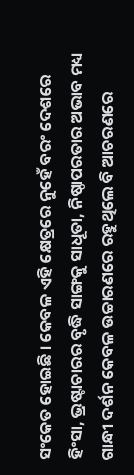ସଂକେତ ହୋଇଛି । କେବଳ ଏହି କ୍ଷେତ୍ରରେ ନୁହେଁ ବରଂ ଦେଶରେ ହିଂସା, ଭ୍ରଷ୍ଟାଚାରର ବୃଦ୍ଧି ସାଙ୍ଗକୁ ସାଧୂତା, ନିଷ୍ଠାପରତାର ଅଭାବ ମଧ୍ୟ ଗାନ୍ଧୀ ଦର୍ଶନ କେବଳ ଉଚ୍ଚାରଣରେ ରହୁଥିଲେ ବି ଆଚରଣରେ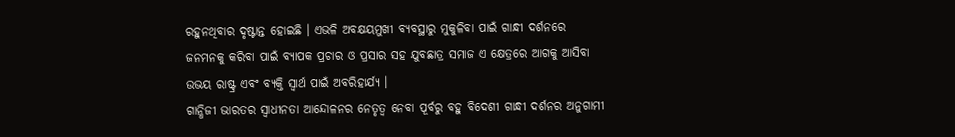ରହୁନଥିବାର ଦୃଷ୍ଟାନ୍ତ ହୋଇଛି । ଏଭଳି ଅବକ୍ଷୟମୁଖୀ ବ୍ୟବସ୍ଥାରୁ ମୁକୁଳିବା ପାଇଁ ଗାନ୍ଧୀ ଦର୍ଶନରେ ଜନମନକୁ କରିବା ପାଇଁ ବ୍ୟାପକ ପ୍ରଚାର ଓ ପ୍ରସାର ସହ ଯୁବଛାତ୍ର ସମାଜ ଏ କ୍ଷେତ୍ରରେ ଆଗକୁ ଆସିବା ଉଭୟ ରାଷ୍ଟ୍ର ଏବଂ ବ୍ୟକ୍ତି ସ୍ୱାର୍ଥ ପାଇଁ ଅବରିହାର୍ଯ୍ୟ ।
ଗାନ୍ଧିଜୀ ଭାରତର ସ୍ୱାଧୀନତା ଆନ୍ଦୋଳନର ନେତୃତ୍ୱ ନେବା ପୂର୍ବରୁ ବହୁ ବିଦେଶୀ ଗାନ୍ଧୀ ଦର୍ଶନର ଅନୁଗାମୀ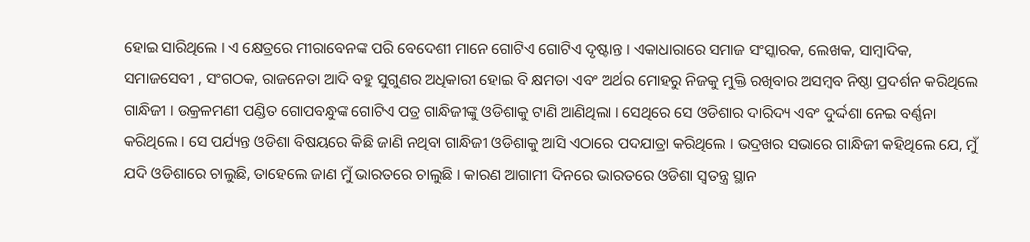ହୋଇ ସାରିଥିଲେ । ଏ କ୍ଷେତ୍ରରେ ମୀରାବେନଙ୍କ ପରି ବେଦେଶୀ ମାନେ ଗୋଟିଏ ଗୋଟିଏ ଦୃଷ୍ଟାନ୍ତ । ଏକାଧାରାରେ ସମାଜ ସଂସ୍କାରକ, ଲେଖକ, ସାମ୍ବାଦିକ, ସମାଜସେବୀ , ସଂଗଠକ, ରାଜନେତା ଆଦି ବହୁ ସୁଗୁଣର ଅଧିକାରୀ ହୋଇ ବି କ୍ଷମତା ଏବଂ ଅର୍ଥର ମୋହରୁ ନିଜକୁ ମୁକ୍ତି ରଖିବାର ଅସମ୍ବବ ନିଷ୍ଠା ପ୍ରଦର୍ଶନ କରିଥିଲେ ଗାନ୍ଧିଜୀ । ଉକ୍ରଳମଣୀ ପଣ୍ଡିତ ଗୋପବନ୍ଧୁଙ୍କ ଗୋଟିଏ ପତ୍ର ଗାନ୍ଧିଜୀଙ୍କୁ ଓଡିଶାକୁ ଟାଣି ଆଣିଥିଲା । ସେଥିରେ ସେ ଓଡିଶାର ଦାରିଦ୍ୟ ଏବଂ ଦୁର୍ଦ୍ଦଶା ନେଇ ବର୍ଣ୍ଣନା କରିଥିଲେ । ସେ ପର୍ଯ୍ୟନ୍ତ ଓଡିଶା ବିଷୟରେ କିଛି ଜାଣି ନଥିବା ଗାନ୍ଧିଜୀ ଓଡିଶାକୁ ଆସି ଏଠାରେ ପଦଯାତ୍ରା କରିଥିଲେ । ଭଦ୍ରଖର ସଭାରେ ଗାନ୍ଧିଜୀ କହିଥିଲେ ଯେ, ମୁଁ ଯଦି ଓଡିଶାରେ ଚାଲୁଛି, ତାହେଲେ ଜାଣ ମୁଁ ଭାରତରେ ଚାଲୁଛି । କାରଣ ଆଗାମୀ ଦିନରେ ଭାରତରେ ଓଡିଶା ସ୍ୱତନ୍ତ୍ର ସ୍ଥାନ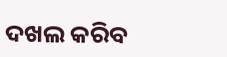ଦଖଲ କରିବ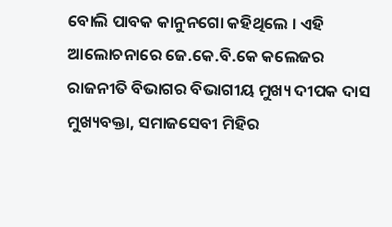ବୋଲି ପାବକ କାନୁନଗୋ କହିଥିଲେ । ଏହି ଆଲୋଚନାରେ ଜେ.କେ.ବି.କେ କଲେଜର ରାଜନୀତି ବିଭାଗର ବିଭାଗୀୟ ମୁଖ୍ୟ ଦୀପକ ଦାସ ମୁଖ୍ୟବକ୍ତା, ସମାଜସେବୀ ମିହିର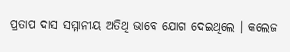ପ୍ରତାପ ଦାସ ସମ୍ମାନୀୟ ଅତିଥି ଭାବେ ଯୋଗ ଦେଇଥିଲେ । କଲେଜ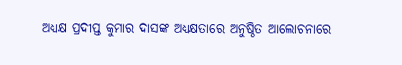ଅଧ୍ୟକ୍ଷ ପ୍ରଦୀପ୍ତ କୁମାର ଦାସଙ୍କ ଅଧ୍ୟକ୍ଷତାରେ ଅନୁଷ୍ଠିତ ଆଲୋଚନାରେ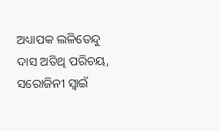ଅଧ୍ୟାପକ ଲଳିତେନ୍ଦୁ ଦାସ ଅତିଥି ପରିଚୟ, ସରୋଜିନୀ ସ୍ୱାଇଁ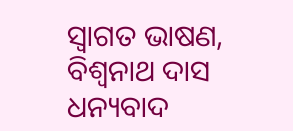ସ୍ୱାଗତ ଭାଷଣ, ବିଶ୍ୱନାଥ ଦାସ ଧନ୍ୟବାଦ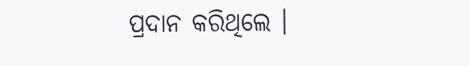ପ୍ରଦାନ କରିଥିଲେ ।